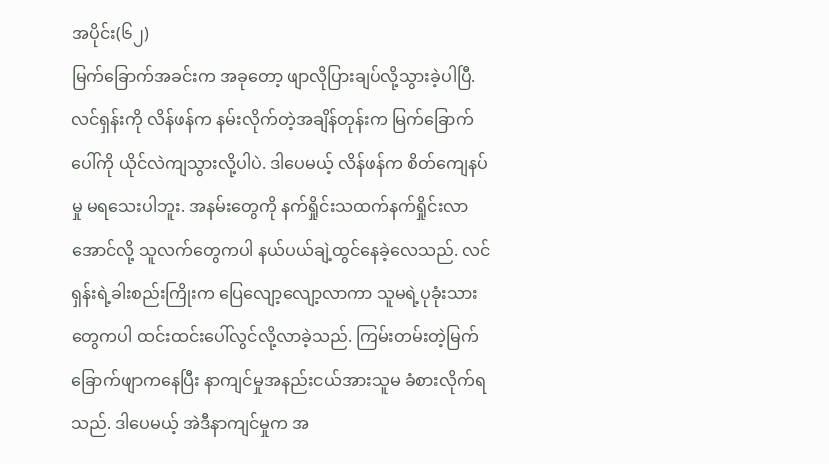အပိုင်း(၆၂)
မြက်ခြောက်အခင်းက အခုတော့ ဖျာလိုပြားချပ်လို့သွားခဲ့ပါပြီ. လင်ရှန်းကို လိန်ဖန်က နမ်းလိုက်တဲ့အချိန်တုန်းက မြက်ခြောက်ပေါ်ကို ယိုင်လဲကျသွားလို့ပါပဲ. ဒါပေမယ့် လိန်ဖန်က စိတ်ကျေနပ်မှု မရသေးပါဘူး. အနမ်းတွေကို နက်ရှိုင်းသထက်နက်ရှိုင်းလာအောင်လို့ သူလက်တွေကပါ နယ်ပယ်ချဲ့ထွင်နေခဲ့လေသည်. လင်ရှန်းရဲ့ခါးစည်းကြိုးက ပြေလျော့လျော့လာကာ သူမရဲ့ပုခုံးသားတွေကပါ ထင်းထင်းပေါ်လွင်လို့လာခဲ့သည်. ကြမ်းတမ်းတဲ့မြက်ခြောက်ဖျာကနေပြီး နာကျင်မှုအနည်းငယ်အားသူမ ခံစားလိုက်ရသည်. ဒါပေမယ့် အဲဒီနာကျင်မှုက အ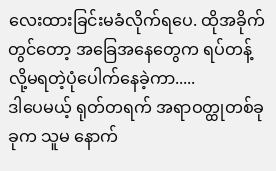လေးထားခြင်းမခံလိုက်ရပေ. ထိုအခိုက်တွင်တော့ အခြေအနေတွေက ရပ်တန့်လို့မရတဲ့ပုံပေါက်နေခဲ့ကာ.....
ဒါပေမယ့် ရုတ်တရက် အရာဝတ္ထုတစ်ခုခုက သူမ နောက်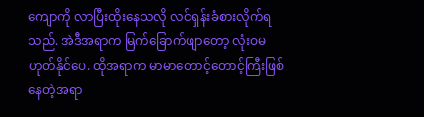ကျောကို လာပြီးထိုးနေသလို လင်ရှန်းခံစားလိုက်ရသည်. အဲဒီအရာက မြက်ခြောက်ဖျာတော့ လုံးဝမဟုတ်နိုင်ပေ. ထိုအရာက မာမာတောင့်တောင့်ကြီးဖြစ်နေတဲ့အရာ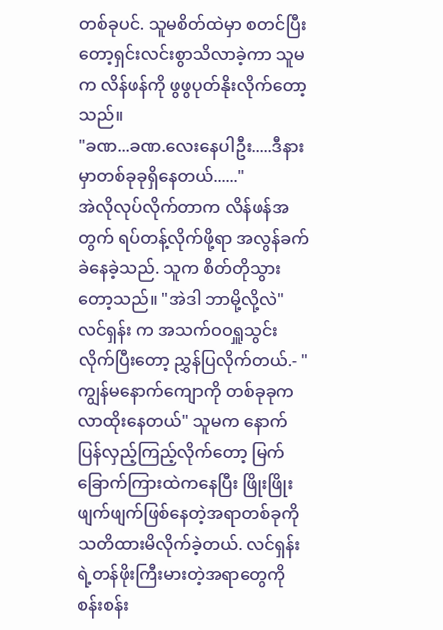တစ်ခုပင်. သူမစိတ်ထဲမှာ စတင်ပြီးတော့ရှင်းလင်းစွာသိလာခဲ့ကာ သူမက လိန်ဖန်ကို ဖွဖွပုတ်နိုးလိုက်တော့သည်။
"ခဏ...ခဏ.လေးနေပါဦး.....ဒီနားမှာတစ်ခုခုရှိနေတယ်......"
အဲလိုလုပ်လိုက်တာက လိန်ဖန်အတွက် ရပ်တန့်လိုက်ဖို့ရာ အလွန်ခက်ခဲနေခဲ့သည်. သူက စိတ်တိုသွားတော့သည်။ "အဲဒါ ဘာမို့လို့လဲ"
လင်ရှန်း က အသက်ဝဝရှူသွင်းလိုက်ပြီးတော့ ညွှန်ပြလိုက်တယ်.- "ကျွန်မနောက်ကျောကို တစ်ခုခုက လာထိုးနေတယ်" သူမက နောက်ပြန်လှည့်ကြည့်လိုက်တော့ မြက်ခြောက်ကြားထဲကနေပြီး ဖြိုးဖြိုးဖျက်ဖျက်ဖြစ်နေတဲ့အရာတစ်ခုကို သတိထားမိလိုက်ခဲ့တယ်. လင်ရှန်းရဲ့တန်ဖိုးကြီးမားတဲ့အရာတွေကို စန်းစန်း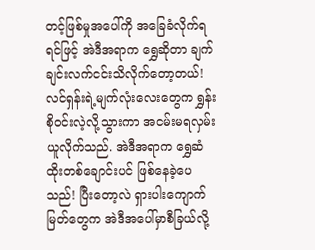တင့်ဖြစ်မှုအပေါ်ကို အခြေခံလိုက်ရရင်ဖြင့် အဲဒီအရာက ရွှေဆိုတာ ချက်ချင်းလက်ငင်းသိလိုက်တော့တယ်!
လင်ရှန်းရဲ့မျက်လုံးလေးတွေက ရွှန်းစိုဝင်းလဲ့လို့သွားကာ အငမ်းမရလှမ်းယူလိုက်သည်. အဲဒီအရာက ရွှေဆံထိုးတစ်ချောင်းပင် ဖြစ်နေခဲ့ပေသည်! ပြီးတော့လဲ ရှားပါးကျောက်မြတ်တွေက အဲဒီအပေါ်မှာစီခြယ်လို့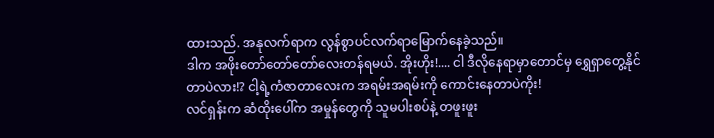ထားသည်. အနုလက်ရာက လွန်စွာပင်လက်ရာမြောက်နေခဲ့သည်။
ဒါက အဖိုးတော်တော်တော်လေးတန်ရမယ်. အိုးဟိုး!.... ငါ ဒီလိုနေရာမှာတောင်မှ ရွှေရှာတွေ့နိုင်တာပဲလား!? ငါ့ရဲ့ကံဇာတာလေးက အရမ်းအရမ်းကို ကောင်းနေတာပဲကိုး!
လင်ရှန်းက ဆံထိုးပေါ်က အမှုန်တွေကို သူမပါးစပ်နဲ့ တဖူးဖူး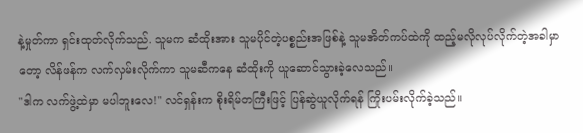နဲ့မှုတ်ကာ ရှင်းထုတ်လိုက်သည်. သူမက ဆံထိုးအား သူမပိုင်တဲ့ပစ္စည်းအဖြစ်နဲ့ သူမအိတ်ကပ်ထဲကို ထည့်မလိုလုပ်လိုက်တဲ့အခါမှာတော့ လိန်ဖန်က လက်လှမ်းလိုက်ကာ သူမဆီကနေ ဆံထိုးကို ယူဆောင်သွားခဲ့လေသည်။
"ဒါက လက်ဖွဲ့ထဲမှာ မပါဘူးလေ!" လင်ရှန်းက စိုးရိမ်တကြီးဖြင့် ပြန်ဆွဲယူလိုက်ရန် ကြိုးပမ်းလိုက်ခဲ့သည်။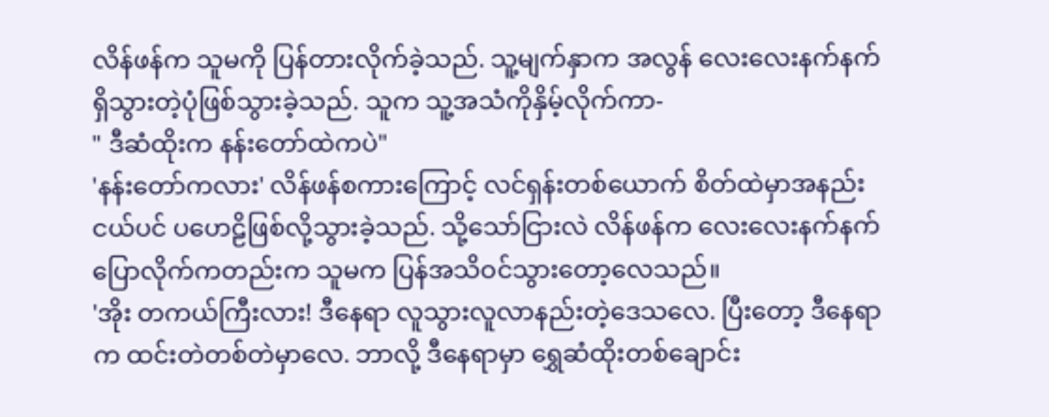လိန်ဖန်က သူမကို ပြန်တားလိုက်ခဲ့သည်. သူ့မျက်နှာက အလွန် လေးလေးနက်နက်ရှိသွားတဲ့ပုံဖြစ်သွားခဲ့သည်. သူက သူ့အသံကိုနှိမ့်လိုက်ကာ-
" ဒီဆံထိုးက နန်းတော်ထဲကပဲ"
'နန်းတော်ကလား' လိန်ဖန်စကားကြောင့် လင်ရှန်းတစ်ယောက် စိတ်ထဲမှာအနည်းငယ်ပင် ပဟေဠိဖြစ်လို့သွားခဲ့သည်. သို့သော်ငြားလဲ လိန်ဖန်က လေးလေးနက်နက်ပြောလိုက်ကတည်းက သူမက ပြန်အသိဝင်သွားတော့လေသည်။
'အိုး တကယ်ကြီးလား! ဒီနေရာ လူသွားလူလာနည်းတဲ့ဒေသလေ. ပြီးတော့ ဒီနေရာက ထင်းတဲတစ်တဲမှာလေ. ဘာလို့ ဒီနေရာမှာ ရွှေဆံထိုးတစ်ချောင်း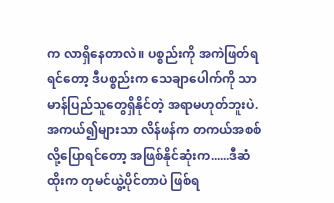က လာရှိနေတာလဲ။ ပစ္စည်းကို အကဲဖြတ်ရရင်တော့ ဒီပစ္စည်းက သေချာပေါက်ကို သာမာန်ပြည်သူတွေရှိနိုင်တဲ့ အရာမဟုတ်ဘူးပဲ. အကယ်၍များသာ လိန်ဖန်က တကယ်အစစ်လို့ပြောရင်တော့ အဖြစ်နိုင်ဆုံးက......ဒီဆံထိုးက တုမင်ယွဲ့ပိုင်တာပဲ ဖြစ်ရ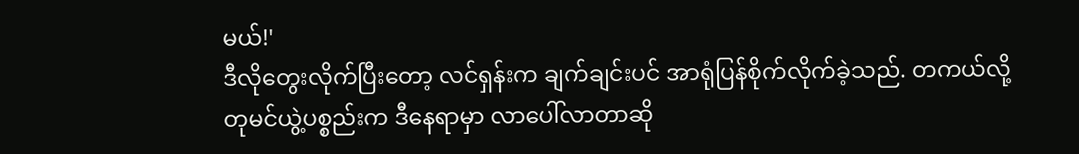မယ်!'
ဒီလိုတွေးလိုက်ပြီးတော့ လင်ရှန်းက ချက်ချင်းပင် အာရုံပြန်စိုက်လိုက်ခဲ့သည်. တကယ်လို့ တုမင်ယွဲ့ပစ္စည်းက ဒီနေရာမှာ လာပေါ်လာတာဆို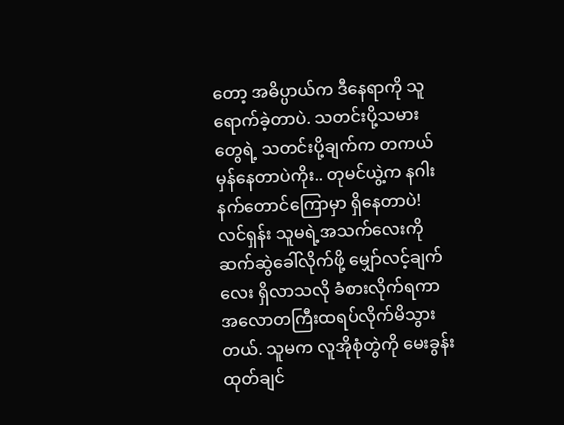တော့ အဓိပ္ပာယ်က ဒီနေရာကို သူရောက်ခဲ့တာပဲ. သတင်းပို့သမားတွေရဲ့ သတင်းပို့ချက်က တကယ်မှန်နေတာပဲကိုး.. တုမင်ယွဲ့က နဂါးနက်တောင်ကြောမှာ ရှိနေတာပဲ!
လင်ရှန်း သူမရဲ့အသက်လေးကို ဆက်ဆွဲခေါ်လိုက်ဖို့ မျှော်လင့်ချက်လေး ရှိလာသလို ခံစားလိုက်ရကာ အလောတကြီးထရပ်လိုက်မိသွားတယ်. သူမက လူအိုစုံတွဲကို မေးခွန်းထုတ်ချင်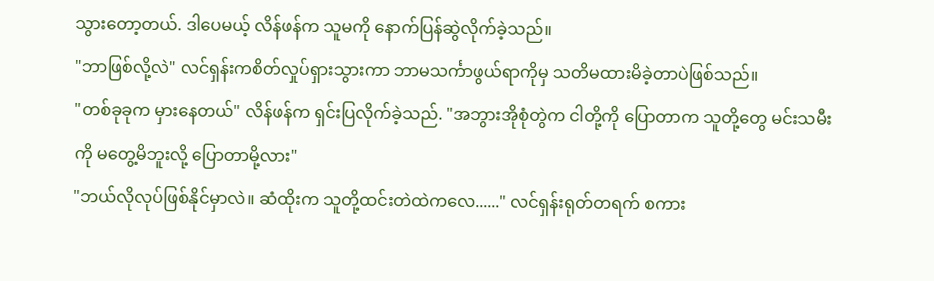သွားတော့တယ်. ဒါပေမယ့် လိန်ဖန်က သူမကို နောက်ပြန်ဆွဲလိုက်ခဲ့သည်။
"ဘာဖြစ်လို့လဲ" လင်ရှန်းကစိတ်လှုပ်ရှားသွားကာ ဘာမသင်္ကာဖွယ်ရာကိုမှ သတိမထားမိခဲ့တာပဲဖြစ်သည်။
"တစ်ခုခုက မှားနေတယ်" လိန်ဖန်က ရှင်းပြလိုက်ခဲ့သည်. "အဘွားအိုစုံတွဲက ငါတို့ကို ပြောတာက သူတို့တွေ မင်းသမီးကို မတွေ့မိဘူးလို့ ပြောတာမို့လား"
"ဘယ်လိုလုပ်ဖြစ်နိုင်မှာလဲ။ ဆံထိုးက သူတို့ထင်းတဲထဲကလေ......" လင်ရှန်းရုတ်တရက် စကား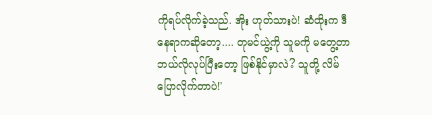ကိုရပ်လိုက်ခဲ့သည်. အိုး ဟုတ်သားပဲ! ဆံထိုးက ဒီနေရာကဆိုတော့.... တုမင်ယွဲ့ကို သူမကို မတွေ့တာ ဘယ်လိုလုပ်ပြီးတော့ ဖြစ်နိုင်မှာလဲ? သူတို့ လိမ်ပြောလိုက်တာပဲ!'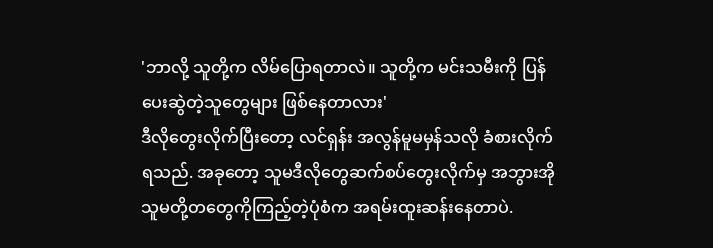'ဘာလို့ သူတို့က လိမ်ပြောရတာလဲ။ သူတို့က မင်းသမီးကို ပြန်ပေးဆွဲတဲ့သူတွေများ ဖြစ်နေတာလား'
ဒီလိုတွေးလိုက်ပြီးတော့ လင်ရှန်း အလွန်မူမမှန်သလို ခံစားလိုက်ရသည်. အခုတော့ သူမဒီလိုတွေဆက်စပ်တွေးလိုက်မှ အဘွားအို သူမတို့တတွေကိုကြည့်တဲ့ပုံစံက အရမ်းထူးဆန်းနေတာပဲ.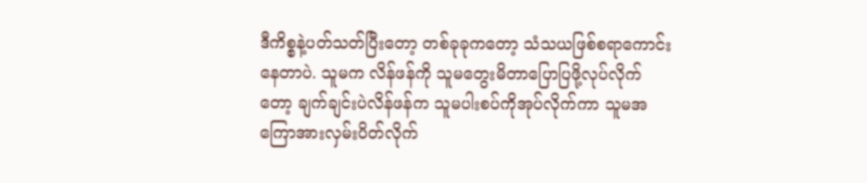ဒီကိစ္စနဲ့ပတ်သတ်ပြီးတော့ တစ်ခုခုကတော့ သံသယဖြစ်စရာကောင်းနေတာပဲ. သူမက လိန်ဖန်ကို သူမတွေးမိတာပြောပြဖို့လုပ်လိုက်တော့ ချက်ချင်းပဲလိန်ဖန်က သူမပါးစပ်ကိုအုပ်လိုက်ကာ သူမအကြောအားလှမ်းပိတ်လိုက်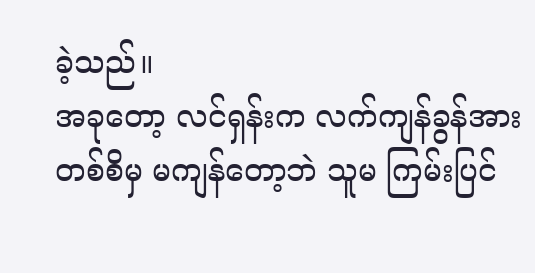ခဲ့သည်။
အခုတော့ လင်ရှန်းက လက်ကျန်ခွန်အားတစ်စိမှ မကျန်တော့ဘဲ သူမ ကြမ်းပြင်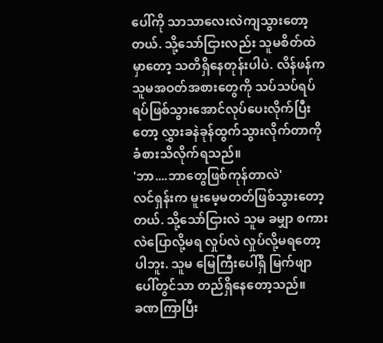ပေါ်ကို သာသာလေးလဲကျသွားတော့တယ်. သို့သော်ငြားလည်း သူမစိတ်ထဲမှာတော့ သတိရှိနေတုန်းပါပဲ. လိန်ဖန်က သူမအဝတ်အစားတွေကို သပ်သပ်ရပ်ရပ်ဖြစ်သွားအောင်လုပ်ပေးလိုက်ပြီးတော့ လွှားခနဲခုန်ထွက်သွားလိုက်တာကို ခံစားသိလိုက်ရသည်။
'ဘာ....ဘာတွေဖြစ်ကုန်တာလဲ'
လင်ရှန်းက မူးမေ့မတတ်ဖြစ်သွားတော့တယ်. သို့သော်ငြားလဲ သူမ ခမျှာ စကားလဲပြောလို့မရ လှုပ်လဲ လှုပ်လို့မရတော့ပါဘူး. သူမ မြေကြီးပေါ်ရှိ မြက်ဖျာပေါ်တွင်သာ တည်ရှိနေတော့သည်။
ခဏကြာပြီး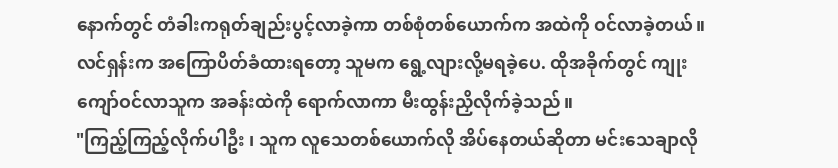နောက်တွင် တံခါးကရုတ်ချည်းပွင့်လာခဲ့ကာ တစ်စုံတစ်ယောက်က အထဲကို ဝင်လာခဲ့တယ်။
လင်ရှန်းက အကြောပိတ်ခံထားရတော့ သူမက ရွေ့လျားလို့မရခဲ့ပေ. ထိုအခိုက်တွင် ကျုးကျော်ဝင်လာသူက အခန်းထဲကို ရောက်လာကာ မီးထွန်းညှိလိုက်ခဲ့သည်။
"ကြည့်ကြည့်လိုက်ပါဦး ၊ သူက လူသေတစ်ယောက်လို အိပ်နေတယ်ဆိုတာ မင်းသေချာလို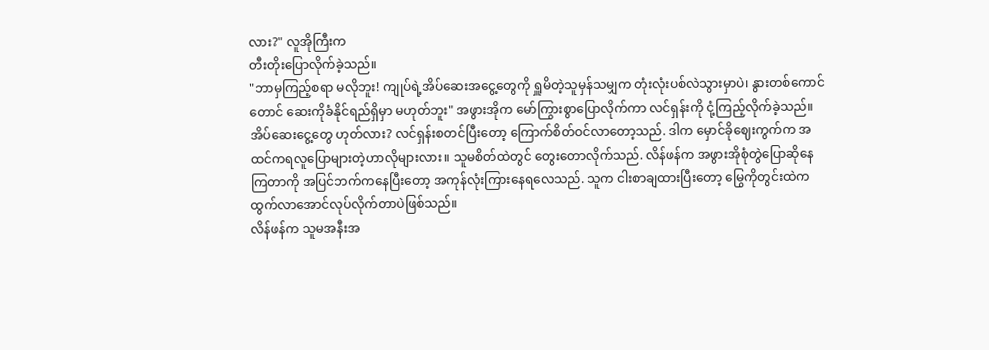လား?" လူအိုကြီးက
တီးတိုးပြောလိုက်ခဲ့သည်။
"ဘာမှကြည့်စရာ မလိုဘူး! ကျုပ်ရဲ့အိပ်ဆေးအငွေ့တွေကို ရှူမိတဲ့သူမှန်သမျှက တုံးလုံးပစ်လဲသွားမှာပဲ၊ နွားတစ်ကောင်တောင် ဆေးကိုခံနိုင်ရည်ရှိမှာ မဟုတ်ဘူး" အဖွားအိုက မော်ကြွားစွာပြောလိုက်ကာ လင်ရှန်းကို ငုံ့ကြည့်လိုက်ခဲ့သည်။
အိပ်ဆေးငွေ့တွေ ဟုတ်လား? လင်ရှန်းစတင်ပြီးတော့ ကြောက်စိတ်ဝင်လာတော့သည်. ဒါက မှောင်ခိုဈေးကွက်က အထင်ကရလူပြောများတဲ့ဟာလိုများလား။ သူမစိတ်ထဲတွင် တွေးတောလိုက်သည်. လိန်ဖန်က အဖွားအိုစုံတွဲပြောဆိုနေကြတာကို အပြင်ဘက်ကနေပြီးတော့ အကုန်လုံးကြားနေရလေသည်. သူက ငါးစာချထားပြီးတော့ မြွေကိုတွင်းထဲက ထွက်လာအောင်လုပ်လိုက်တာပဲဖြစ်သည်။
လိန်ဖန်က သူမအနီးအ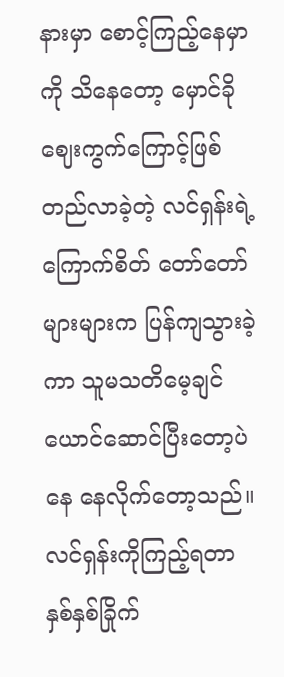နားမှာ စောင့်ကြည့်နေမှာ ကို သိနေတော့ မှောင်ခိုဈေးကွက်ကြောင့်ဖြစ်တည်လာခဲ့တဲ့ လင်ရှန်းရဲ့ကြောက်စိတ် တော်တော်များများက ပြန်ကျသွားခဲ့ကာ သူမသတိမေ့ချင်ယောင်ဆောင်ပြီးတော့ပဲ နေ နေလိုက်တော့သည်။
လင်ရှန်းကိုကြည့်ရတာ နှစ်နှစ်ခြိုက်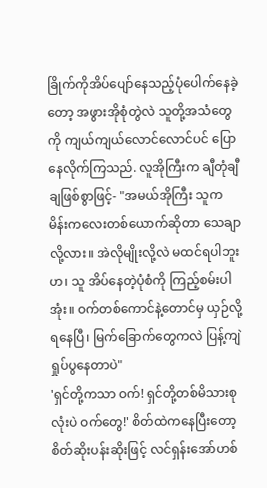ခြိုက်ကိုအိပ်ပျော်နေသည့်ပုံပေါက်နေခဲ့တော့ အဖွားအိုစုံတွဲလဲ သူတို့အသံတွေကို ကျယ်ကျယ်လောင်လောင်ပင် ပြောနေလိုက်ကြသည်. လူအိုကြီးက ချီတုံချီချဖြစ်စွာဖြင့်- "အမယ်အိုကြီး သူက မိန်းကလေးတစ်ယောက်ဆိုတာ သေချာလို့လား။ အဲလိုမျိုးလို့လဲ မထင်ရပါဘူးဟ၊ သူ အိပ်နေတဲ့ပုံစံကို ကြည့်စမ်းပါအုံး။ ဝက်တစ်ကောင်နဲ့တောင်မှ ယှဉ်လို့ရနေပြီ၊ မြက်ခြောက်တွေကလဲ ပြန့်ကျဲရှုပ်ပွနေတာပဲ"
'ရှင်တို့ကသာ ဝက်! ရှင်တို့တစ်မိသားစုလုံးပဲ ဝက်တွေ!' စိတ်ထဲကနေပြီးတော့ စိတ်ဆိုးပန်းဆိုးဖြင့် လင်ရှန်းအော်ဟစ်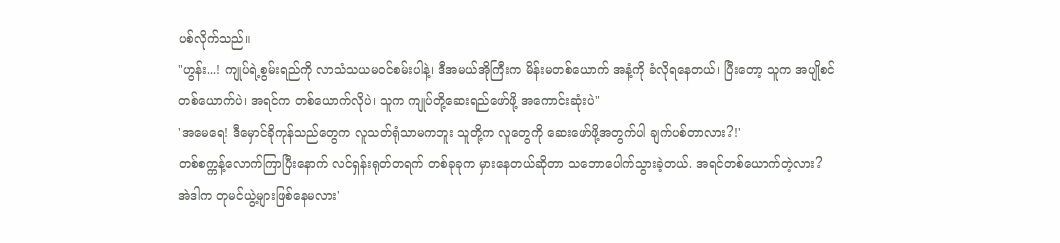ပစ်လိုက်သည်။
"ဟွန်း...! ကျုပ်ရဲ့စွမ်းရည်ကို လာသံသယမဝင်စမ်းပါနဲ့၊ ဒီအမယ်အိုကြီးက မိန်းမတစ်ယောက် အနံ့ကို ခံလိုရနေတယ်၊ ပြီးတော့ သူက အပျိုစင်တစ်ယောက်ပဲ၊ အရင်က တစ်ယောက်လိုပဲ၊ သူက ကျုပ်တို့ဆေးရည်ဖော်ဖို့ အကောင်းဆုံးပဲ"
'အမေရေ! ဒီမှောင်ခိုကုန်သည်တွေက လူသတ်ရုံသာမကဘူး သူတို့က လူတွေကို ဆေးဖော်ဖို့အတွက်ပါ ချက်ပစ်တာလား?!'
တစ်စက္ကန့်လောက်ကြာပြီးနောက် လင်ရှန်းရုတ်တရက် တစ်ခုခုက မှားနေတယ်ဆိုတာ သဘောပေါက်သွားခဲ့တယ်. အရင်တစ်ယောက်တဲ့လား? အဲဒါက တုမင်ယွဲ့များဖြစ်နေမလား'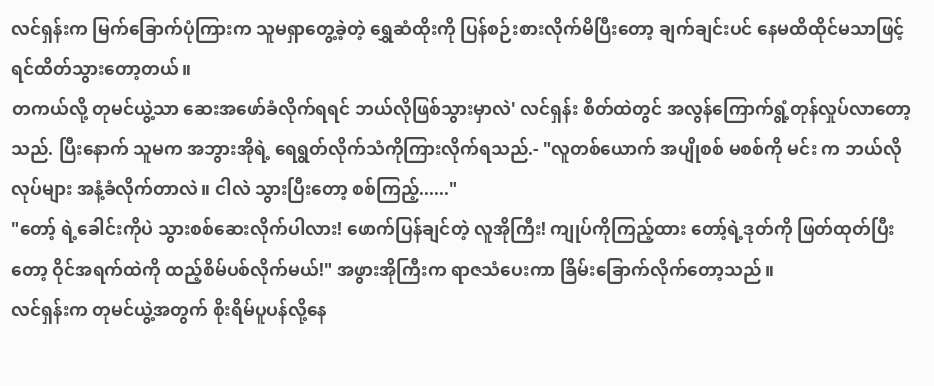လင်ရှန်းက မြက်ခြောက်ပုံကြားက သူမရှာတွေ့ခဲ့တဲ့ ရွှေဆံထိုးကို ပြန်စဉ်းစားလိုက်မိပြီးတော့ ချက်ချင်းပင် နေမထိထိုင်မသာဖြင့် ရင်ထိတ်သွားတော့တယ်။
တကယ်လို့ တုမင်ယွဲ့သာ ဆေးအဖော်ခံလိုက်ရရင် ဘယ်လိုဖြစ်သွားမှာလဲ' လင်ရှန်း စိတ်ထဲတွင် အလွန်ကြောက်ရွံ့တုန်လှုပ်လာတော့သည်. ပြီးနောက် သူမက အဘွားအိုရဲ့ ရေရွတ်လိုက်သံကိုကြားလိုက်ရသည်.- "လူတစ်ယောက် အပျိုစစ် မစစ်ကို မင်း က ဘယ်လိုလုပ်များ အနံ့ခံလိုက်တာလဲ။ ငါလဲ သွားပြီးတော့ စစ်ကြည့်......"
"တော့် ရဲ့ခေါင်းကိုပဲ သွားစစ်ဆေးလိုက်ပါလား! ဖောက်ပြန်ချင်တဲ့ လူအိုကြီး! ကျုပ်ကိုကြည့်ထား တော့်ရဲ့ဒုတ်ကို ဖြတ်ထုတ်ပြီးတော့ ဝိုင်အရက်ထဲကို ထည့်စိမ်ပစ်လိုက်မယ်!" အဖွားအိုကြီးက ရာဇသံပေးကာ ခြိမ်းခြောက်လိုက်တော့သည်။
လင်ရှန်းက တုမင်ယွဲ့အတွက် စိုးရိမ်ပူပန်လို့နေ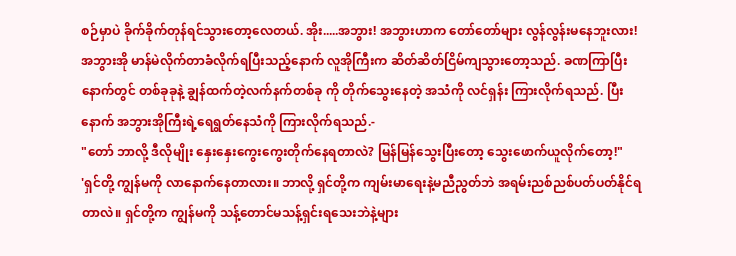စဉ်မှာပဲ ခိုက်ခိုက်တုန်ရင်သွားတော့လေတယ်. အိုး.....အဘွား! အဘွားဟာက တော်တော်များ လွန်လွန်းမနေဘူးလား!
အဘွားအို မာန်မဲလိုက်တာခံလိုက်ရပြီးသည့်နောက် လူအိုကြီးက ဆိတ်ဆိတ်ငြိမ်ကျသွားတော့သည်. ခဏကြာပြီးနောက်တွင် တစ်ခုခုနဲ့ ချွန်ထက်တဲ့လက်နက်တစ်ခု ကို တိုက်သွေးနေတဲ့ အသံကို လင်ရှန်း ကြားလိုက်ရသည်. ပြီးနောက် အဘွားအိုကြီးရဲ့ရေရွတ်နေသံကို ကြားလိုက်ရသည်.-
"တော် ဘာလို့ ဒီလိုမျိုး နှေးနှေးကွေးကွေးတိုက်နေရတာလဲ? မြန်မြန်သွေးပြီးတော့ သွေးဖောက်ယူလိုက်တော့!"
'ရှင်တို့ ကျွန်မကို လာနောက်နေတာလား။ ဘာလို့ ရှင်တို့က ကျမ်းမာရေးနဲ့မညီညွတ်ဘဲ အရမ်းညစ်ညစ်ပတ်ပတ်နိုင်ရတာလဲ။ ရှင်တို့က ကျွန်မကို သန့်တောင်မသန့်ရှင်းရသေးဘဲနဲ့များ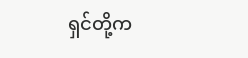ရှင်တို့က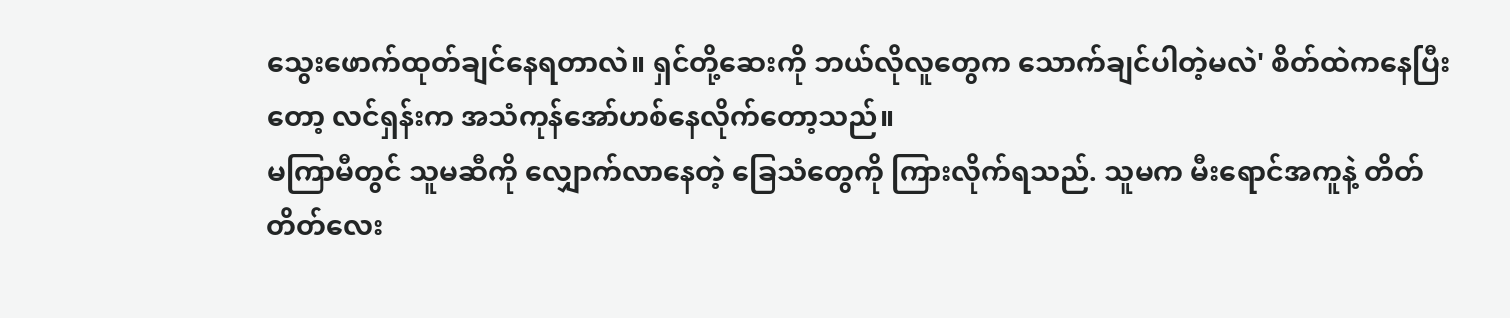သွေးဖောက်ထုတ်ချင်နေရတာလဲ။ ရှင်တို့ဆေးကို ဘယ်လိုလူတွေက သောက်ချင်ပါတဲ့မလဲ' စိတ်ထဲကနေပြီးတော့ လင်ရှန်းက အသံကုန်အော်ဟစ်နေလိုက်တော့သည်။
မကြာမီတွင် သူမဆီကို လျှောက်လာနေတဲ့ ခြေသံတွေကို ကြားလိုက်ရသည်. သူမက မီးရောင်အကူနဲ့ တိတ်တိတ်လေး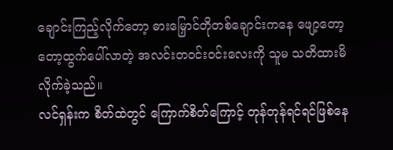ချောင်းကြည့်လိုက်တော့ ဓားမြှောင်တိုတစ်ချောင်းကနေ ဖျော့တော့တော့ထွက်ပေါ်လာတဲ့ အလင်းတဝင်းဝင်းလေးကို သူမ သတိထားမိလိုက်ခဲ့သည်။
လင်ရှန်းက စိတ်ထဲတွင် ကြောက်စိတ်ကြောင့် တုန်တုန်ရင်ရင်ဖြစ်နေ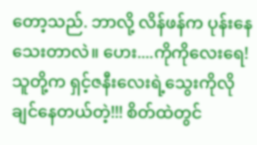တော့သည်. ဘာလို့ လိန်ဖန်က ပုန်းနေသေးတာလဲ။ ဟေး....ကိုကိုလေးရေ! သူတို့က ရှင့်ဇနီးလေးရဲ့သွေးကိုလိုချင်နေတယ်တဲ့!!! စိတ်ထဲတွင်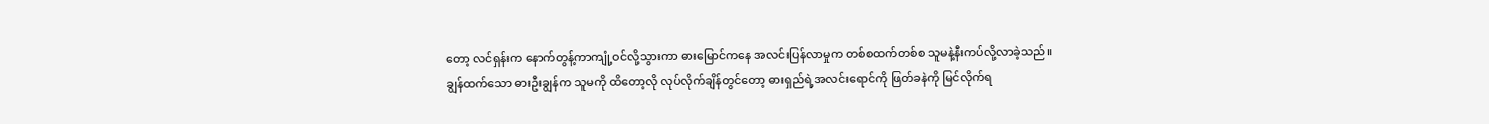တော့ လင်ရှန်းက နောက်တွန့်ကာကျုံ့ဝင်လို့သွားကာ ဓားမြောင်ကနေ အလင်းပြန်လာမှုက တစ်စထက်တစ်စ သူမနဲ့နီးကပ်လို့လာခဲ့သည်။
ချွန်ထက်သော ဓားဦးချွန်က သူမကို ထိတော့လို လုပ်လိုက်ချိန်တွင်တော့ ဓားရှည်ရဲ့အလင်းရောင်ကို ဖြတ်ခနဲကို မြင်လိုက်ရ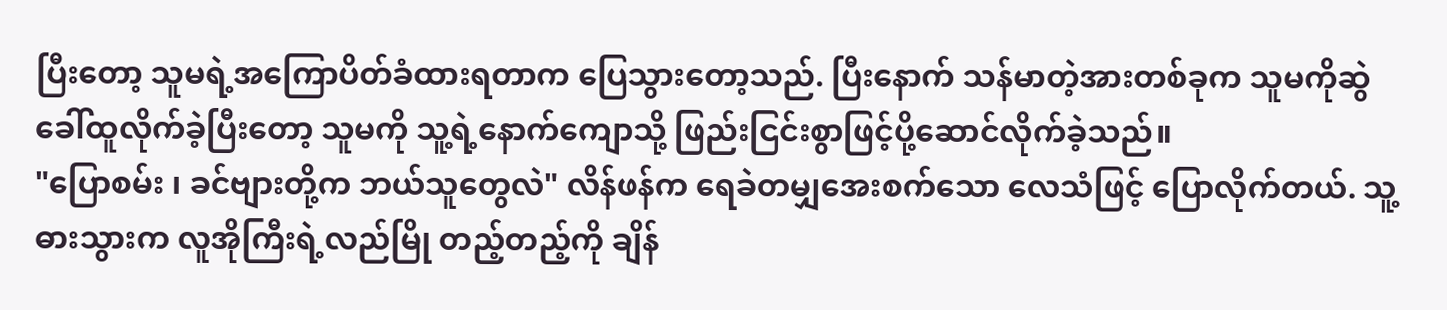ပြီးတော့ သူမရဲ့အကြောပိတ်ခံထားရတာက ပြေသွားတော့သည်. ပြီးနောက် သန်မာတဲ့အားတစ်ခုက သူမကိုဆွဲခေါ်ထူလိုက်ခဲ့ပြီးတော့ သူမကို သူ့ရဲ့နောက်ကျောသို့ ဖြည်းငြင်းစွာဖြင့်ပို့ဆောင်လိုက်ခဲ့သည်။
"ပြောစမ်း ၊ ခင်ဗျားတို့က ဘယ်သူတွေလဲ" လိန်ဖန်က ရေခဲတမျှအေးစက်သော လေသံဖြင့် ပြောလိုက်တယ်. သူ့ဓားသွားက လူအိုကြီးရဲ့လည်မြို တည့်တည့်ကို ချိန်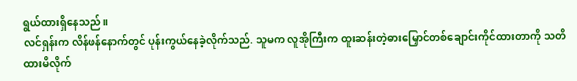ရွယ်ထားရှိနေသည်။
လင်ရှန်းက လိန်ဖန်နောက်တွင် ပုန်းကွယ်နေခဲ့လိုက်သည်. သူမက လူအိုကြီးက ထူးဆန်းတဲ့ဓားမြှောင်တစ်ချောင်းကိုင်ထားတာကို သတိထားမိလိုက်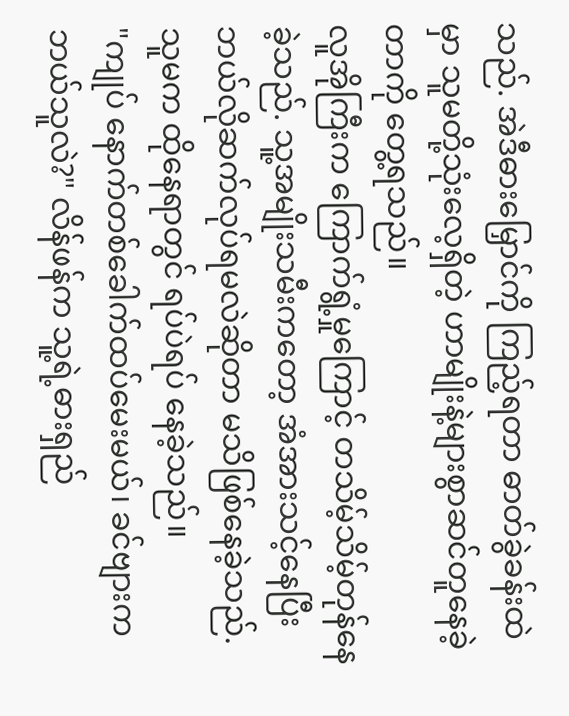သည်. အဲဒီဓားမြှောင်ကို ကြည့်ရတာ ဓာတ်ခွဲခန်းထဲမှာ သူမတို့သုံးလေ့ရှိတဲ့ ဟာမျိုးနဲ့များစွာဆင်တူနေခဲ့တာကို တွေ့ရသည်။
လူအိုကြီးက ကြောက်ရွံ့မှုကြောင့် တသိမ့်သိမ့်တုန်နေခဲ့သည်. သူ့အမျိုးသမီးကတော့ အံအားသင့်နေပြီး ဘယ်လိုဆက်လုပ်ရမလဲဆိုတာ မသိဖြစ်နေခဲ့သည်. သူမက ထိုနေရာတွင် ရပ်ပဲရပ် နေခဲ့သည်။
"ကျုပ် နောက်တစ်ခေါက်ထပ်မေးမယ်၊ ခင်ဗျားက ဘယ်သူလဲ?" လိန်ဖန်က သူ့ရဲ့ဓားရှည်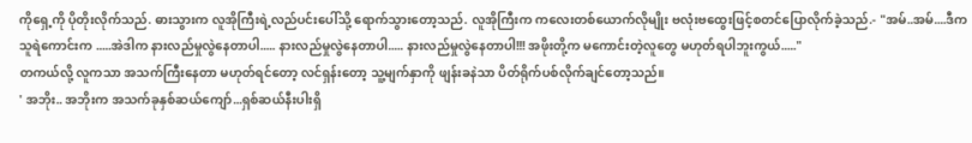ကိုရှေ့ကို ပိုတိုးလိုက်သည်. ဓားသွားက လူအိုကြီးရဲ့လည်ပင်းပေါ်သို့ ရောက်သွားတော့သည်. လူအိုကြီးက ကလေးတစ်ယောက်လိုမျိုး ဗလုံးဗထွေးဖြင့်စတင်ပြောလိုက်ခဲ့သည်.- "အမ်..အမ်....ဒီကသူရဲကောင်းက .....အဲဒါက နားလည်မှုလွဲနေတာပါ..... နားလည်မှုလွဲနေတာပါ..... နားလည်မှုလွဲနေတာပါ!!! အဖိုးတို့က မကောင်းတဲ့လူတွေ မဟုတ်ရပါဘူးကွယ်....."
တကယ်လို့ လူကသာ အသက်ကြီးနေတာ မဟုတ်ရင်တော့ လင်ရှန်းတော့ သူ့မျက်နှာကို ဖျန်းခနဲသာ ပိတ်ရိုက်ပစ်လိုက်ချင်တော့သည်။
' အဘိုး.. အဘိုးက အသက်ခုနှစ်ဆယ်ကျော်...ရှစ်ဆယ်နီးပါးရှိ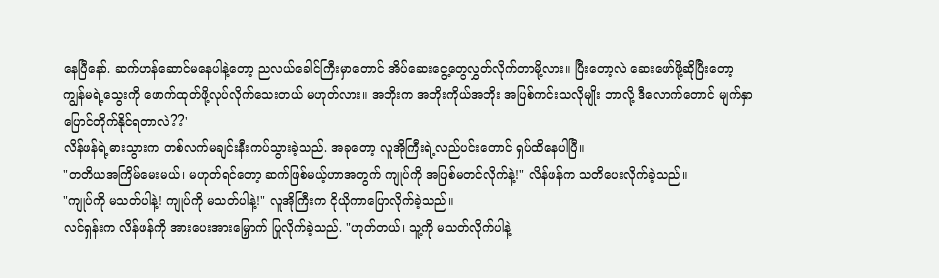နေပြီနော်. ဆက်ဟန်ဆောင်မနေပါနဲ့တော့ ညလယ်ခေါင်ကြီးမှာတောင် အိပ်ဆေးငွေ့တွေလွှတ်လိုက်တာမို့လား။ ပြီးတော့လဲ ဆေးဖော်ဖို့ဆိုပြီးတော့ ကျွန်မရဲ့သွေးကို ဖောက်ထုတ်ဖို့လုပ်လိုက်သေးတယ် မဟုတ်လား။ အဘိုးက အဘိုးကိုယ်အဘိုး အပြစ်ကင်းသလိုမျိုး ဘာလို့ ဒီလောက်တောင် မျက်နှာပြောင်တိုက်နိုင်ရတာလဲ??'
လိန်ဖန်ရဲ့ဓားသွားက တစ်လက်မချင်းနီးကပ်သွားခဲ့သည်. အခုတော့ လူအိုကြီးရဲ့လည်ပင်းတောင် ရှပ်ထိနေပါပြီ။
"တတိယအကြိမ်မေးမယ်၊ မဟုတ်ရင်တော့ ဆက်ဖြစ်မယ့်ဟာအတွက် ကျုပ်ကို အပြစ်မတင်လိုက်နဲ့!" လိန်ဖန်က သတိပေးလိုက်ခဲ့သည်။
"ကျုပ်ကို မသတ်ပါနဲ့! ကျုပ်ကို မသတ်ပါနဲ့!" လူအိုကြီးက ငိုယိုကာပြောလိုက်ခဲ့သည်။
လင်ရှန်းက လိန်ဖန်ကို အားပေးအားမြှောက် ပြုလိုက်ခဲ့သည်. "ဟုတ်တယ်၊ သူ့ကို မသတ်လိုက်ပါနဲ့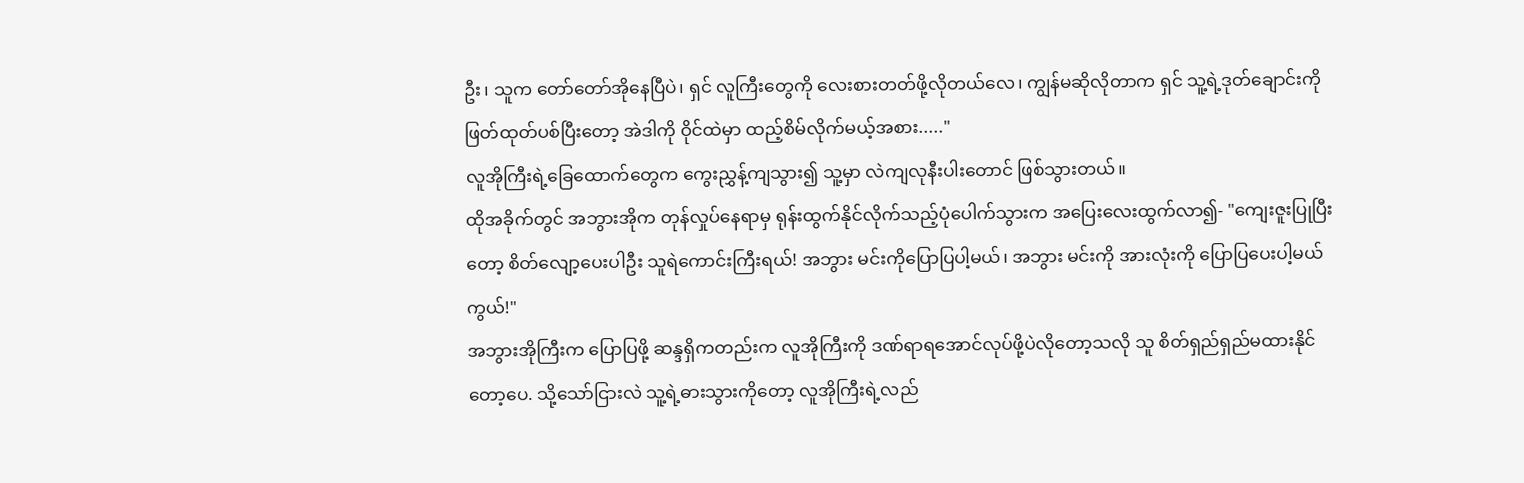ဦး၊ သူက တော်တော်အိုနေပြီပဲ၊ ရှင် လူကြီးတွေကို လေးစားတတ်ဖို့လိုတယ်လေ၊ ကျွန်မဆိုလိုတာက ရှင် သူ့ရဲ့ဒုတ်ချောင်းကို ဖြတ်ထုတ်ပစ်ပြီးတော့ အဲဒါကို ဝိုင်ထဲမှာ ထည့်စိမ်လိုက်မယ့်အစား....."
လူအိုကြီးရဲ့ခြေထောက်တွေက ကွေးညွှန့်ကျသွား၍ သူ့မှာ လဲကျလုနီးပါးတောင် ဖြစ်သွားတယ်။
ထိုအခိုက်တွင် အဘွားအိုက တုန်လှုပ်နေရာမှ ရုန်းထွက်နိုင်လိုက်သည့်ပုံပေါက်သွားက အပြေးလေးထွက်လာ၍- "ကျေးဇူးပြုပြီးတော့ စိတ်လျော့ပေးပါဦး သူရဲကောင်းကြီးရယ်! အဘွား မင်းကိုပြောပြပါ့မယ်၊ အဘွား မင်းကို အားလုံးကို ပြောပြပေးပါ့မယ်ကွယ်!"
အဘွားအိုကြီးက ပြောပြဖို့ ဆန္ဒရှိကတည်းက လူအိုကြီးကို ဒဏ်ရာရအောင်လုပ်ဖို့ပဲလိုတော့သလို သူ စိတ်ရှည်ရှည်မထားနိုင်တော့ပေ. သို့သော်ငြားလဲ သူ့ရဲ့ဓားသွားကိုတော့ လူအိုကြီးရဲ့လည်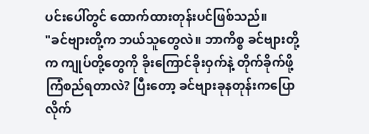ပင်းပေါ်တွင် ထောက်ထားတုန်းပင်ဖြစ်သည်။
"ခင်ဗျားတို့က ဘယ်သူတွေလဲ။ ဘာကိစ္စ ခင်ဗျားတို့က ကျုပ်တို့တွေကို ခိုးကြောင်ခိုးဝှက်နဲ့ တိုက်ခိုက်ဖို့ ကြံစည်ရတာလဲ? ပြီးတော့ ခင်ဗျားခုနတုန်းကပြောလိုက်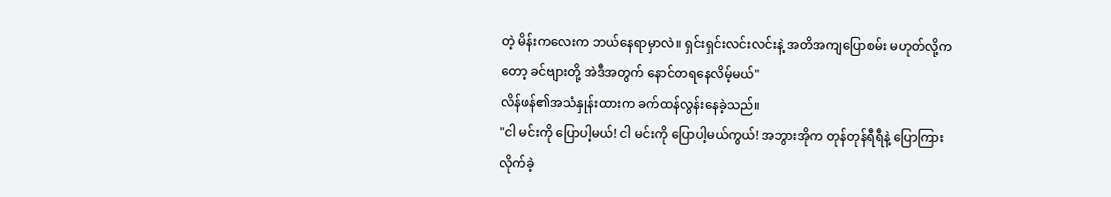တဲ့ မိန်းကလေးက ဘယ်နေရာမှာလဲ။ ရှင်းရှင်းလင်းလင်းနဲ့ အတိအကျပြောစမ်း မဟုတ်လို့ကတော့ ခင်ဗျားတို့ အဲဒီအတွက် နောင်တရနေလိမ့်မယ်"
လိန်ဖန်၏အသံနှုန်းထားက ခက်ထန်လွန်းနေခဲ့သည်။
"ငါ မင်းကို ပြောပါ့မယ်! ငါ မင်းကို ပြောပါ့မယ်ကွယ်! အဘွားအိုက တုန်တုန်ရီရီနဲ့ ပြောကြားလိုက်ခဲ့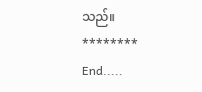သည်။
********
End.....